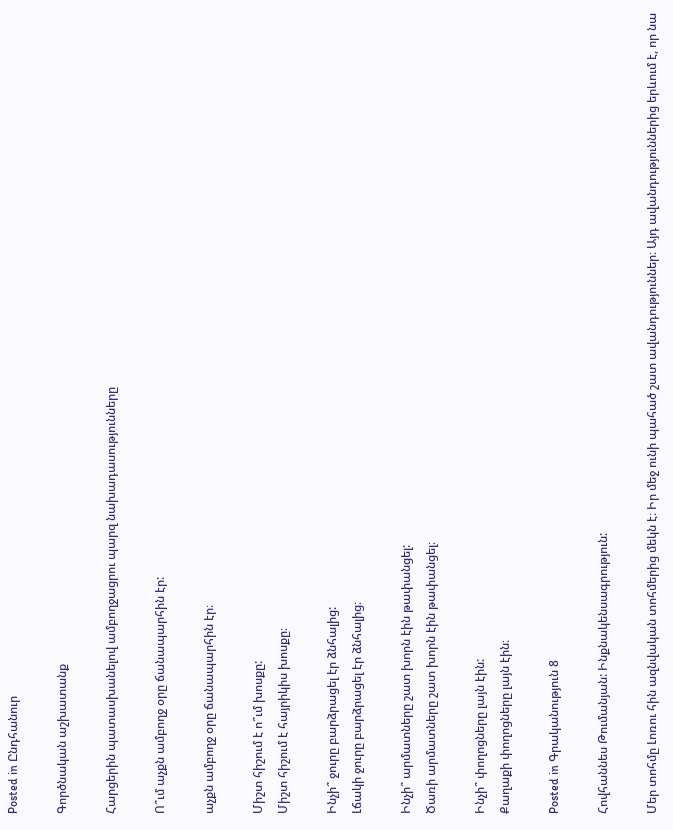Posted in Ընդհանուր

Գործնական աշխատանք

Հարցերին պատասխանելով ամբողջացրու պարզ նախադասությունները

Ո՞ւմ աչքն ամբողջ օրը ճանապարհին էր:

աչքն ամբողջ օրը ճանապարհին էր։

Միշտ հիշում է ո՞ւմ խոսքը:
Միշտ հիշում է հայրիկիս խոսքը։

Ինչի՞ ջուրը բարձրացել էր ձնհալից:
Լճակի ջուրը բարձրացել էր ձնհալից։

Ինչի՞ արմատները շատ խորն էին թափանցել:
Ծառի արմատները շատ խորն էին թափանցել։

Ինչի՞ փողոցները լայն էին:
Քաղաքի փողոցները լայն էին։

Posted in Գրականություն 8

Հովհաննես Թումանյան: Ինքնակենսագրություն:

Մեր տոհմը Լոռու հին ազնվական տոհմերից մեկն է։ Իր մեջ ունի պահած շատ ավանդություններ։ Այդ ավանդություններից երևում է, որ նա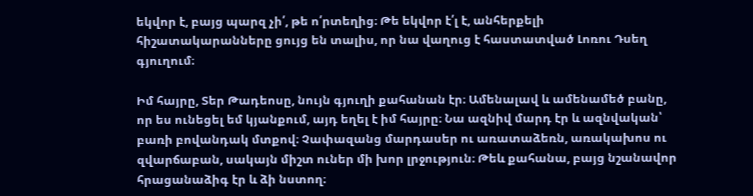եկվոր է, բայց պարզ չի՛, թե ո՛րտեղից։ Թե եկվոր է՛լ է, անհերքելի հիշատակարանները ցույց են տալիս, որ նա վաղուց է հաստատված Լոռու Դսեղ գյուղում։

Իմ հայրը, Տեր Թադեոսը, նույն գյուղի քահանան էր։ Ամենալավ և ամենամեծ բանը, որ ես ունեցել եմ կյանքում, այդ եղել է իմ հայրը։ Նա ազնիվ մարդ էր և ազնվական՝ բառի բովանդակ մտքով։ Չափազանց մարդասեր ու առատաձեռն, առակախոս ու զվարճաբան, սակայն միշտ ուներ մի խոր լրջություն։ Թեև քահանա, բայց նշանավոր հրացանաձիգ էր և ձի նստող։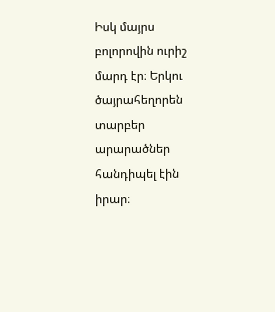Իսկ մայրս բոլորովին ուրիշ մարդ էր։ Երկու ծայրահեղորեն տարբեր արարածներ հանդիպել էին իրար։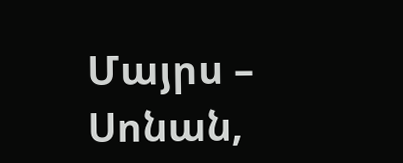Մայրս – Սոնան,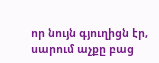որ նույն գյուղիցն էր, սարում աչքը բաց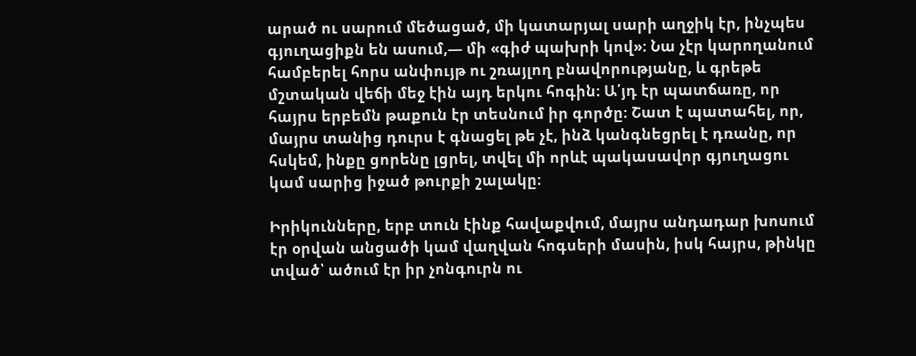արած ու սարում մեծացած, մի կատարյալ սարի աղջիկ էր, ինչպես գյուղացիքն են ասում,— մի «գիժ պախրի կով»։ Նա չէր կարողանում համբերել հորս անփույթ ու շռայլող բնավորությանը, և գրեթե մշտական վեճի մեջ էին այդ երկու հոգին։ Ա՛յդ էր պատճառը, որ հայրս երբեմն թաքուն էր տեսնում իր գործը։ Շատ է պատահել, որ, մայրս տանից դուրս է գնացել թե չէ, ինձ կանգնեցրել է դռանը, որ հսկեմ, ինքը ցորենը լցրել, տվել մի որևէ պակասավոր գյուղացու կամ սարից իջած թուրքի շալակը։

Իրիկունները, երբ տուն էինք հավաքվում, մայրս անդադար խոսում էր օրվան անցածի կամ վաղվան հոգսերի մասին, իսկ հայրս, թինկը տված՝ ածում էր իր չոնգուրն ու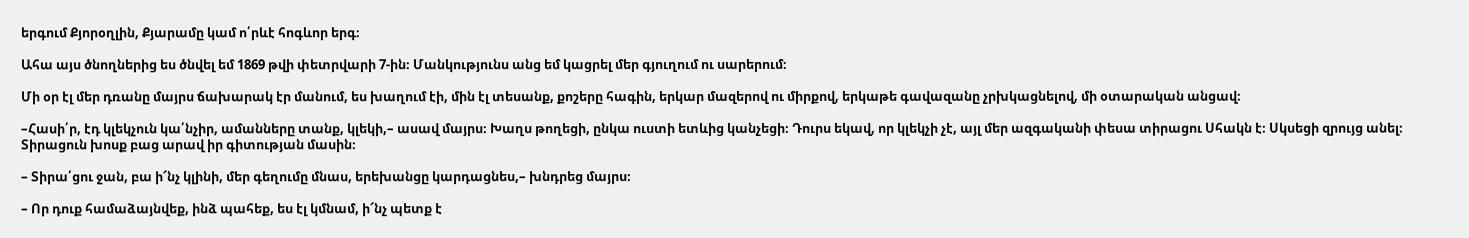երգում Քյորօղլին, Քյարամը կամ ո՛րևէ հոգևոր երգ։

Ահա այս ծնողներից ես ծնվել եմ 1869 թվի փետրվարի 7-ին։ Մանկությունս անց եմ կացրել մեր գյուղում ու սարերում։

Մի օր էլ մեր դռանը մայրս ճախարակ էր մանում, ես խաղում էի, մին էլ տեսանք, քոշերը հագին, երկար մազերով ու միրքով, երկաթե գավազանը չրխկացնելով, մի օտարական անցավ։

–Հասի՛ր, էդ կլեկչուն կա՛նչիր, ամանները տանք, կլեկի,– ասավ մայրս։ Խաղս թողեցի, ընկա ուստի ետևից կանչեցի։ Դուրս եկավ, որ կլեկչի չէ, այլ մեր ազգականի փեսա տիրացու Սհակն է։ Սկսեցի զրույց անել։ Տիրացուն խոսք բաց արավ իր գիտության մասին։

– Տիրա՛ցու ջան, բա ի՜նչ կլինի, մեր գեղումը մնաս, երեխանցը կարդացնես,– խնդրեց մայրս։

– Որ դուք համաձայնվեք, ինձ պահեք, ես էլ կմնամ, ի՜նչ պետք է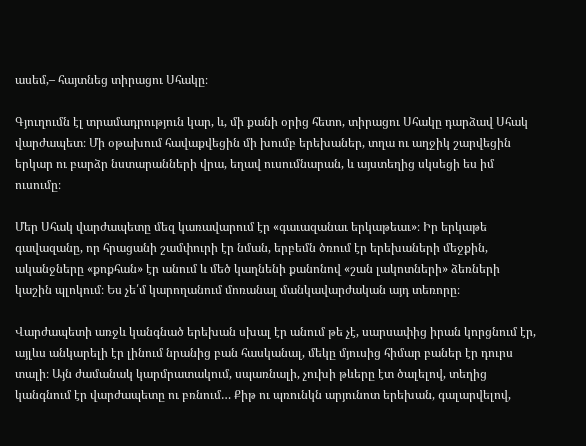ասեմ,– հայտնեց տիրացու Սհակը։

Գյուղումն էլ տրամադրություն կար, և, մի քանի օրից հետո, տիրացու Սհակը դարձավ Սհակ վարժապետ։ Մի օթախում հավաքվեցին մի խումբ երեխաներ, տղա ու աղջիկ շարվեցին երկար ու բարձր նստարանների վրա, եղավ ուսումնարան, և այստեղից սկսեցի ես իմ ուսումը։

Մեր Սհակ վարժապետը մեզ կառավարում էր «գաւազանաւ երկաթեաւ»։ Իր երկաթե գավազանը, որ հրացանի շամփուրի էր նման, երբեմն ծռում էր երեխաների մեջքին, ականջները «քոքհան» էր անում և մեծ կաղնենի քանոնով «շան լակոտների» ձեռների կաշին պլոկում։ Ես չե՛մ կարողանում մոռանալ մանկավարժական այդ տեռորը։

Վարժապետի առջև կանգնած երեխան սխալ էր անում թե չէ, սարսափից իրան կորցնում էր, այլևս անկարելի էր լինում նրանից բան հասկանալ, մեկը մյուսից հիմար բաներ էր դուրս տալի։ Այն ժամանակ կարմրատակում, սպառնալի, չուխի թևերը էտ ծալելով, տեղից կանգնում էր վարժապետը ու բռնում… Քիթ ու պռունկն արյունոտ երեխան, գալարվելով,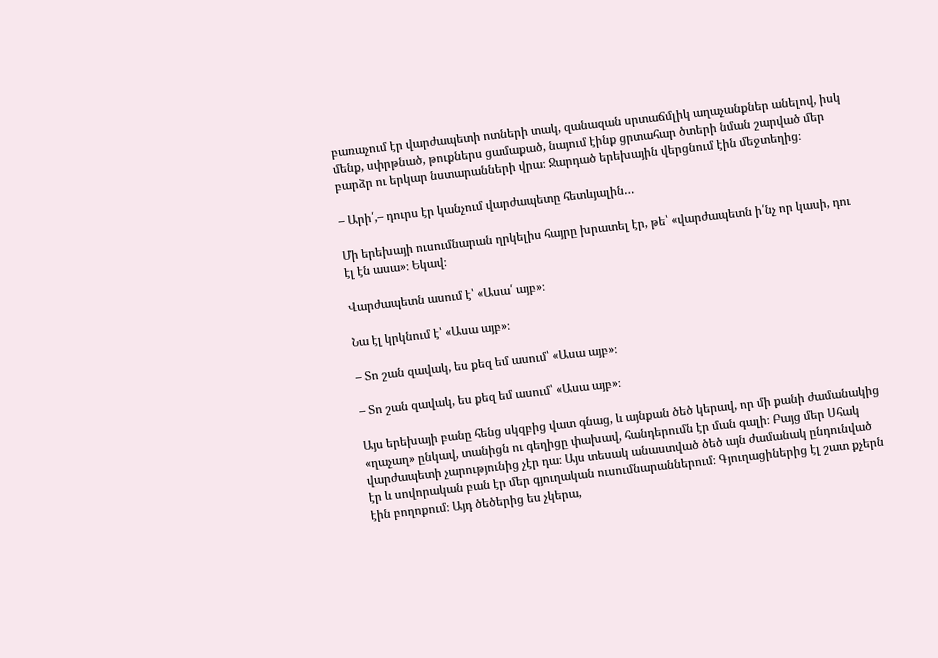բառաչում էր վարժապետի ոտների տակ, զանազան սրտաճմլիկ աղաչանքներ անելով, իսկ մենք, սփրթնած, թուքներս ցամաքած, նայում էինք ցրտահար ծտերի նման շարված մեր բարձր ու երկար նստարանների վրա։ Ջարդած երեխային վերցնում էին մեջտեղից։

– Արի՛,– դուրս էր կանչում վարժապետը հետևյալին…

Մի երեխայի ուսումնարան ղրկելիս հայրը խրատել էր, թե՝ «վարժապետն ի՛նչ որ կասի, դու էլ էն ասա»։ Եկավ։

Վարժապետն ասում է՝ «Ասա՛ այբ»։

Նա էլ կրկնում է՝ «Ասա այբ»։

– Տո շան զավակ, ես քեզ եմ ասում՝ «Ասա այբ»։

– Տո շան զավակ, ես քեզ եմ ասում՝ «Ասա այբ»։

Այս երեխայի բանը հենց սկզբից վատ գնաց, և այնքան ծեծ կերավ, որ մի քանի ժամանակից «ղաչաղ» ընկավ, տանիցն ու գեղիցը փախավ, հանդերումն էր ման գալի։ Բայց մեր Սհակ վարժապետի չարությունից չէր դա։ Այս տեսակ անաստված ծեծ այն ժամանակ ընդունված էր և սովորական բան էր մեր գյուղական ուսումնարաններում։ Գյուղացիներից էլ շատ քչերն էին բողոքում։ Այդ ծեծերից ես չկերա,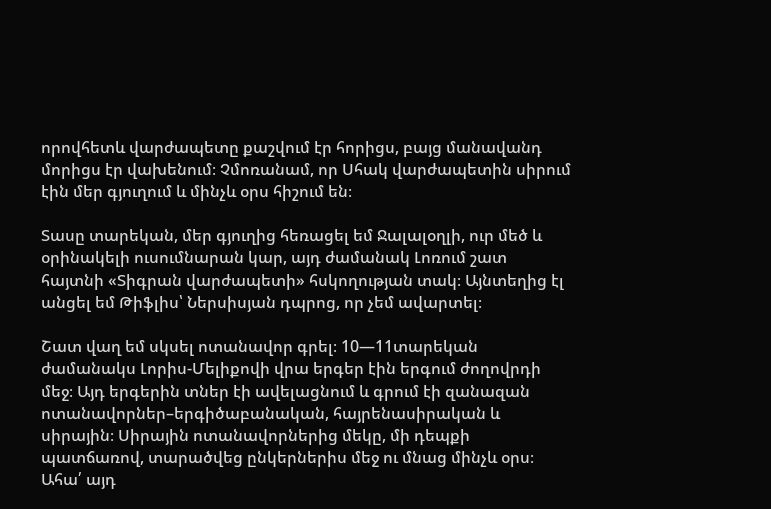որովհետև վարժապետը քաշվում էր հորիցս, բայց մանավանդ մորիցս էր վախենում։ Չմոռանամ, որ Սհակ վարժապետին սիրում էին մեր գյուղում և մինչև օրս հիշում են։

Տասը տարեկան, մեր գյուղից հեռացել եմ Ջալալօղլի, ուր մեծ և օրինակելի ուսումնարան կար, այդ ժամանակ Լոռում շատ հայտնի «Տիգրան վարժապետի» հսկողության տակ։ Այնտեղից էլ անցել եմ Թիֆլիս՝ Ներսիսյան դպրոց, որ չեմ ավարտել։

Շատ վաղ եմ սկսել ոտանավոր գրել։ 10—11տարեկան ժամանակս Լորիս-Մելիքովի վրա երգեր էին երգում ժողովրդի մեջ։ Այդ երգերին տներ էի ավելացնում և գրում էի զանազան ոտանավորներ–երգիծաբանական, հայրենասիրական և սիրային։ Սիրային ոտանավորներից մեկը, մի դեպքի պատճառով, տարածվեց ընկերներիս մեջ ու մնաց մինչև օրս։ Ահա՛ այդ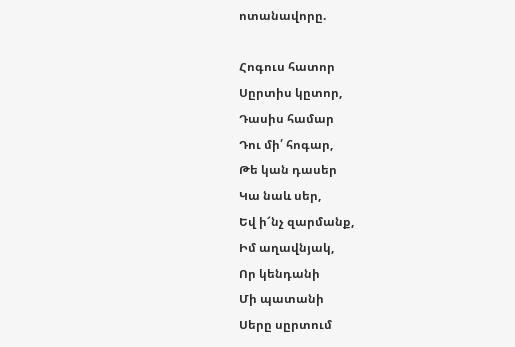ոտանավորը.

Հոգուս հատոր
Սըրտիս կըտոր,
Դասիս համար
Դու մի՛ հոգար,
Թե կան դասեր
Կա նաև սեր,
Եվ ի՜նչ զարմանք,
Իմ աղավնյակ,
Որ կենդանի
Մի պատանի
Սերը սըրտում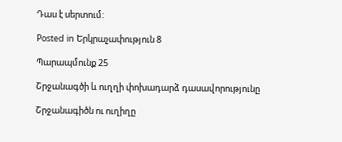Դաս է սերտում:

Posted in Երկրաչափություն 8

Պարապմունք 25

Շրջանագծի և ուղղի փոխադարձ դասավորությունը

Շրջանագիծն ու ուղիղը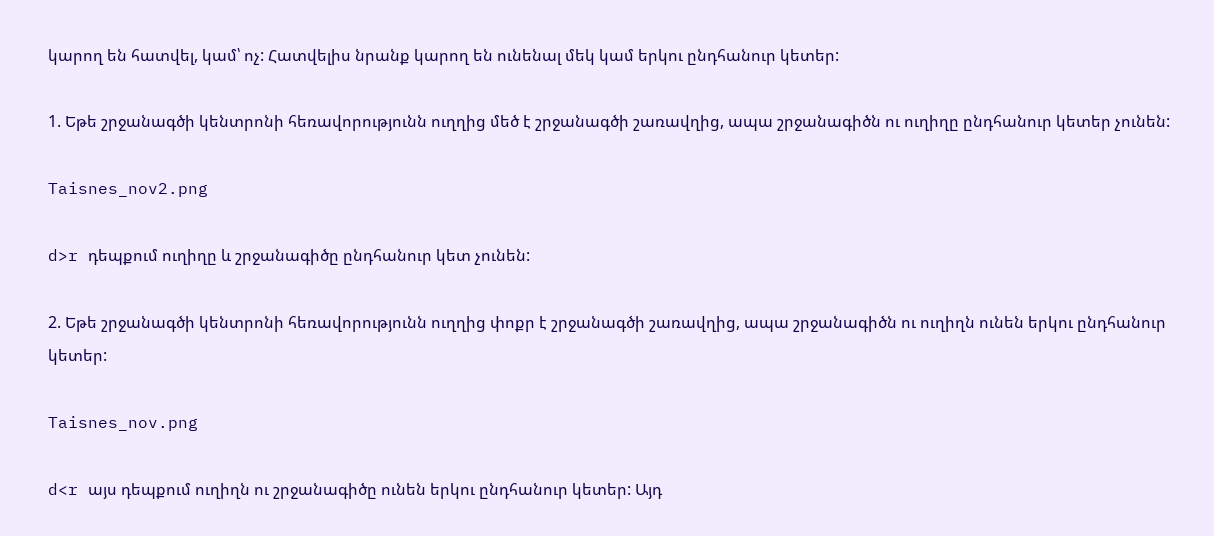կարող են հատվել, կամ՝ ոչ: Հատվելիս նրանք կարող են ունենալ մեկ կամ երկու ընդհանուր կետեր:

1. Եթե շրջանագծի կենտրոնի հեռավորությունն ուղղից մեծ է շրջանագծի շառավղից, ապա շրջանագիծն ու ուղիղը ընդհանուր կետեր չունեն:

Taisnes_nov2.png

d>r դեպքում ուղիղը և շրջանագիծը ընդհանուր կետ չունեն:

2. Եթե շրջանագծի կենտրոնի հեռավորությունն ուղղից փոքր է շրջանագծի շառավղից, ապա շրջանագիծն ու ուղիղն ունեն երկու ընդհանուր կետեր:

Taisnes_nov.png

d<r այս դեպքում ուղիղն ու շրջանագիծը ունեն երկու ընդհանուր կետեր: Այդ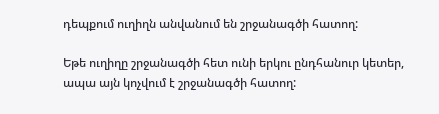դեպքում ուղիղն անվանում են շրջանագծի հատող:

Եթե ուղիղը շրջանագծի հետ ունի երկու ընդհանուր կետեր, ապա այն կոչվում է շրջանագծի հատող: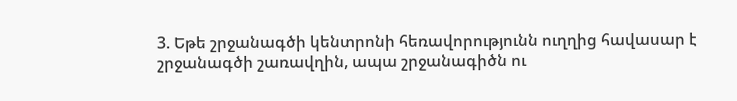3. Եթե շրջանագծի կենտրոնի հեռավորությունն ուղղից հավասար է շրջանագծի շառավղին, ապա շրջանագիծն ու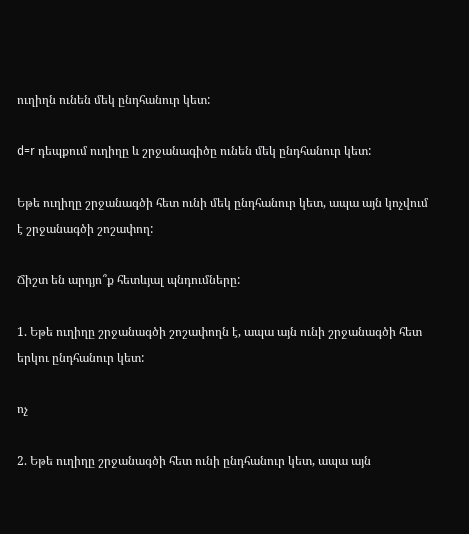ուղիղն ունեն մեկ ընդհանուր կետ:

d=r դեպքում ուղիղը և շրջանագիծը ունեն մեկ ընդհանուր կետ:

Եթե ուղիղը շրջանագծի հետ ունի մեկ ընդհանուր կետ, ապա այն կոչվում է շրջանագծի շոշափող:

Ճիշտ են արդյո՞ք հետևյալ պնդումները:

1. Եթե ուղիղը շրջանագծի շոշափողն է, ապա այն ունի շրջանագծի հետ երկու ընդհանուր կետ:

ոչ

2. Եթե ուղիղը շրջանագծի հետ ունի ընդհանուր կետ, ապա այն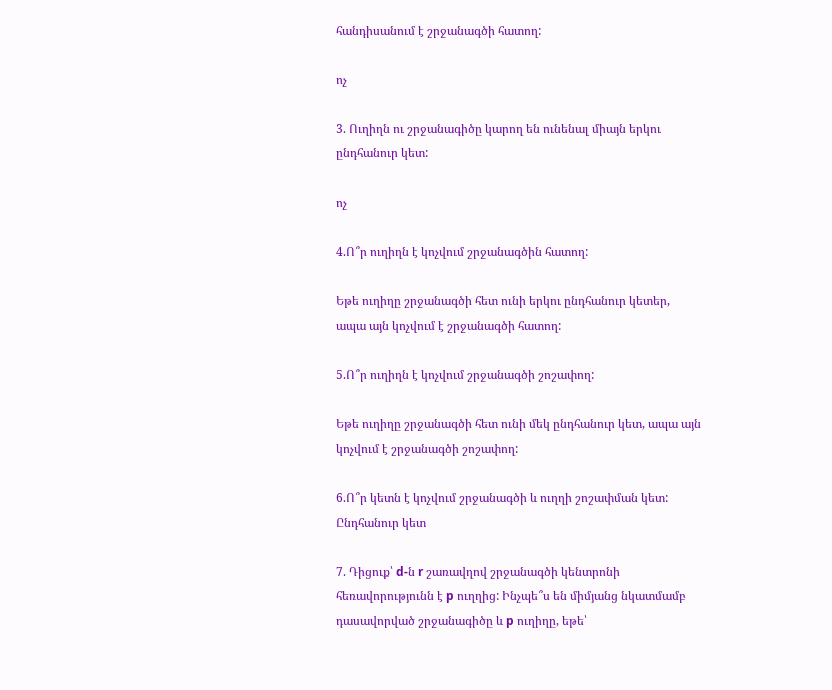հանդիսանում է շրջանագծի հատող:

ոչ

3. Ուղիղն ու շրջանագիծը կարող են ունենալ միայն երկու ընդհանուր կետ:

ոչ

4.Ո՞ր ուղիղն է կոչվում շրջանագծին հատող:

Եթե ուղիղը շրջանագծի հետ ունի երկու ընդհանուր կետեր, ապա այն կոչվում է շրջանագծի հատող:

5.Ո՞ր ուղիղն է կոչվում շրջանագծի շոշափող:

Եթե ուղիղը շրջանագծի հետ ունի մեկ ընդհանուր կետ, ապա այն կոչվում է շրջանագծի շոշափող:

6.Ո՞ր կետն է կոչվում շրջանագծի և ուղղի շոշափման կետ:
Ընդհանուր կետ

7. Դիցուք՝ d-ն r շառավղով շրջանագծի կենտրոնի հեռավորությունն է p ուղղից: Ինչպե՞ս են միմյանց նկատմամբ դասավորված շրջանագիծը և p ուղիղը, եթե՝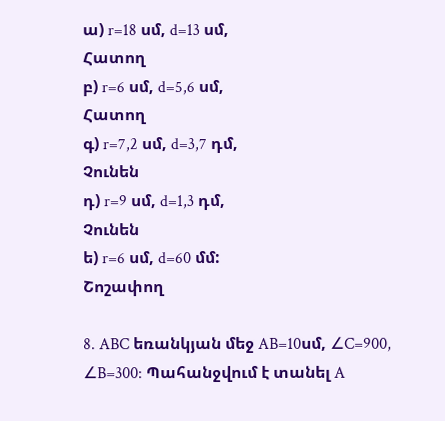ա) r=18 սմ, d=13 սմ,
Հատող
բ) r=6 սմ, d=5,6 սմ,
Հատող
գ) r=7,2 սմ, d=3,7 դմ,
Չունեն
դ) r=9 սմ, d=1,3 դմ,
Չունեն
ե) r=6 սմ, d=60 մմ:
Շոշափող

8. ABC եռանկյան մեջ AB=10սմ, ∠C=900, ∠B=300: Պահանջվում է տանել A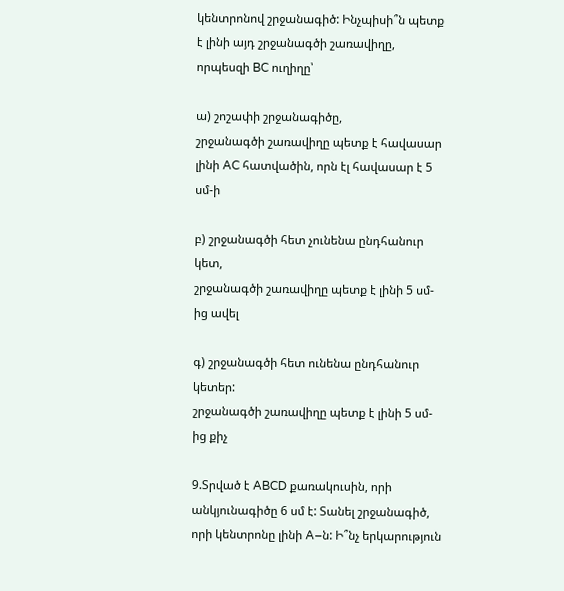կենտրոնով շրջանագիծ: Ինչպիսի՞ն պետք է լինի այդ շրջանագծի շառավիղը, որպեսզի BC ուղիղը՝

ա) շոշափի շրջանագիծը,
շրջանագծի շառավիղը պետք է հավասար լինի AC հատվածին, որն էլ հավասար է 5 սմ-ի

բ) շրջանագծի հետ չունենա ընդհանուր կետ,
շրջանագծի շառավիղը պետք է լինի 5 սմ-ից ավել

գ) շրջանագծի հետ ունենա ընդհանուր կետեր:
շրջանագծի շառավիղը պետք է լինի 5 սմ-ից քիչ

9.Տրված է ABCD քառակուսին, որի անկյունագիծը 6 սմ է: Տանել շրջանագիծ, որի կենտրոնը լինի A–ն: Ի՞նչ երկարություն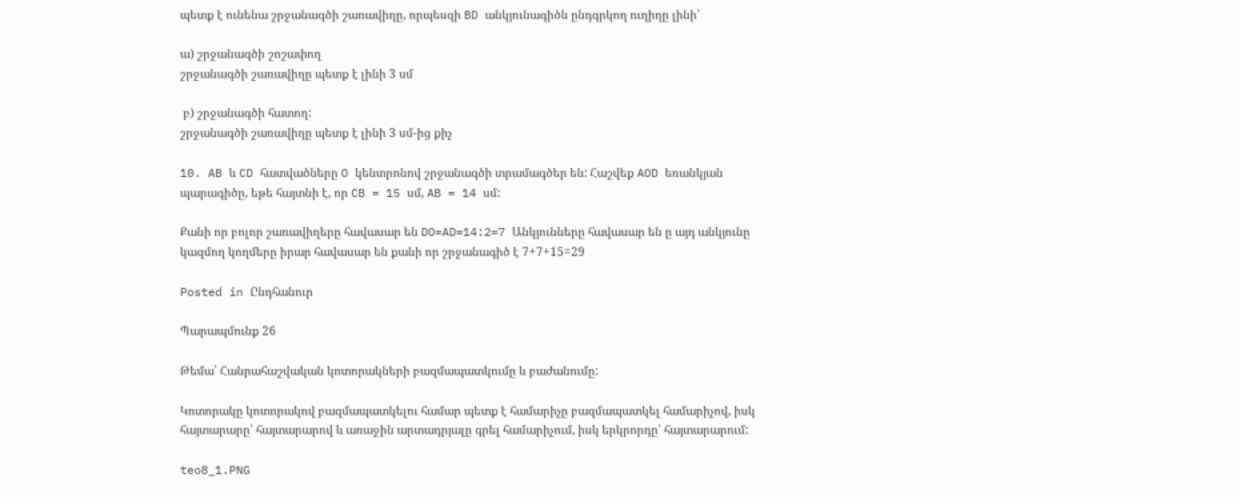պետք է ունենա շրջանագծի շառավիղը, որպեսզի BD անկյունագիծն ընդգրկող ուղիղը լինի՝

ա) շրջանագծի շոշափող
շրջանագծի շառավիղը պետք է լինի 3 սմ

 բ) շրջանագծի հատող:
շրջանագծի շառավիղը պետք է լինի 3 սմ-ից քիչ

10. AB և CD հատվածները O կենտրոնով շրջանագծի տրամագծեր են: Հաշվեք AOD եռանկյան պարագիծը, եթե հայտնի է, որ CB = 15 սմ, AB = 14 սմ:

Քանի որ բոլոր շառավիղերը հավասար են DO=AD=14:2=7 Անկյունները հավասար են ը այդ անկյունը կազմող կողմերը իրար հավասար են քանի որ շրջանագիծ է 7+7+15=29

Posted in Ընդհանուր

Պարապմունք 26

Թեմա՝ Հանրահաշվական կոտորակների բազմապատկումը և բաժանումը:

Կոտորակը կոտորակով բազմապատկելու համար պետք է համարիչը բազմապատկել համարիչով, իսկ հայտարարը՝ հայտարարով և առաջին արտադրյալը գրել համարիչում, իսկ երկրորդը՝ հայտարարում:

teo8_1.PNG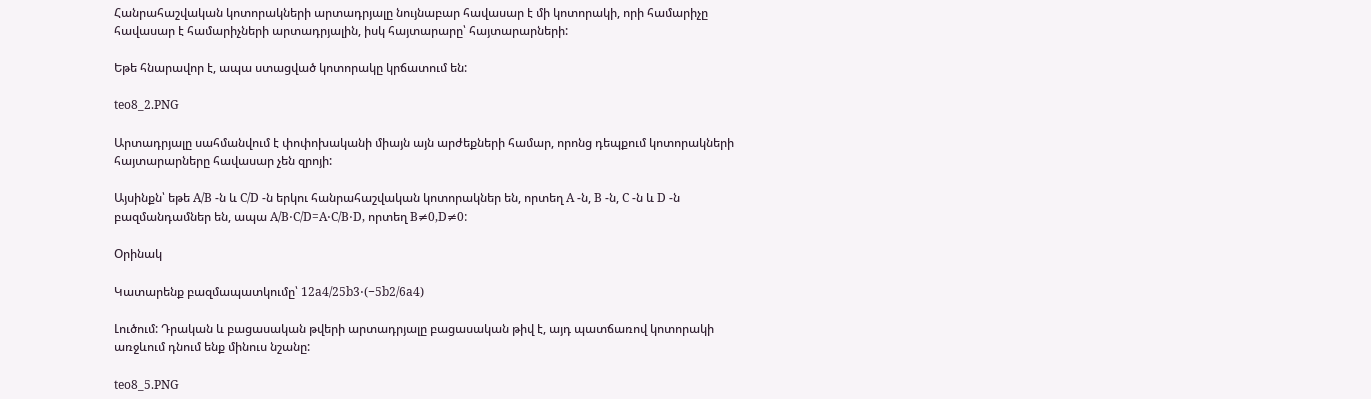Հանրահաշվական կոտորակների արտադրյալը նույնաբար հավասար է մի կոտորակի, որի համարիչը հավասար է համարիչների արտադրյալին, իսկ հայտարարը՝ հայտարարների:

Եթե հնարավոր է, ապա ստացված կոտորակը կրճատում են:

teo8_2.PNG

Արտադրյալը սահմանվում է փոփոխականի միայն այն արժեքների համար, որոնց դեպքում կոտորակների հայտարարները հավասար չեն զրոյի:

Այսինքն՝ եթե A/B -ն և C/D -ն երկու հանրահաշվական կոտորակներ են, որտեղ A -ն, B -ն, C -ն և D -ն բազմանդամներ են, ապա A/B⋅C/D=A⋅C/B⋅D, որտեղ B≠0,D≠0:

Օրինակ

Կատարենք բազմապատկումը՝ 12a4/25b3⋅(−5b2/6a4)

Լուծում: Դրական և բացասական թվերի արտադրյալը բացասական թիվ է, այդ պատճառով կոտորակի առջևում դնում ենք մինուս նշանը:

teo8_5.PNG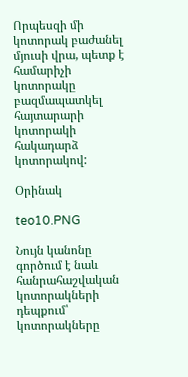Որպեսզի մի կոտորակ բաժանել մյուսի վրա, պետք է համարիչի կոտորակը բազմապատկել հայտարարի կոտորակի հակադարձ կոտորակով:

Օրինակ

teo10.PNG

Նույն կանոնը գործում է նաև հանրահաշվական կոտորակների դեպքում՝ կոտորակները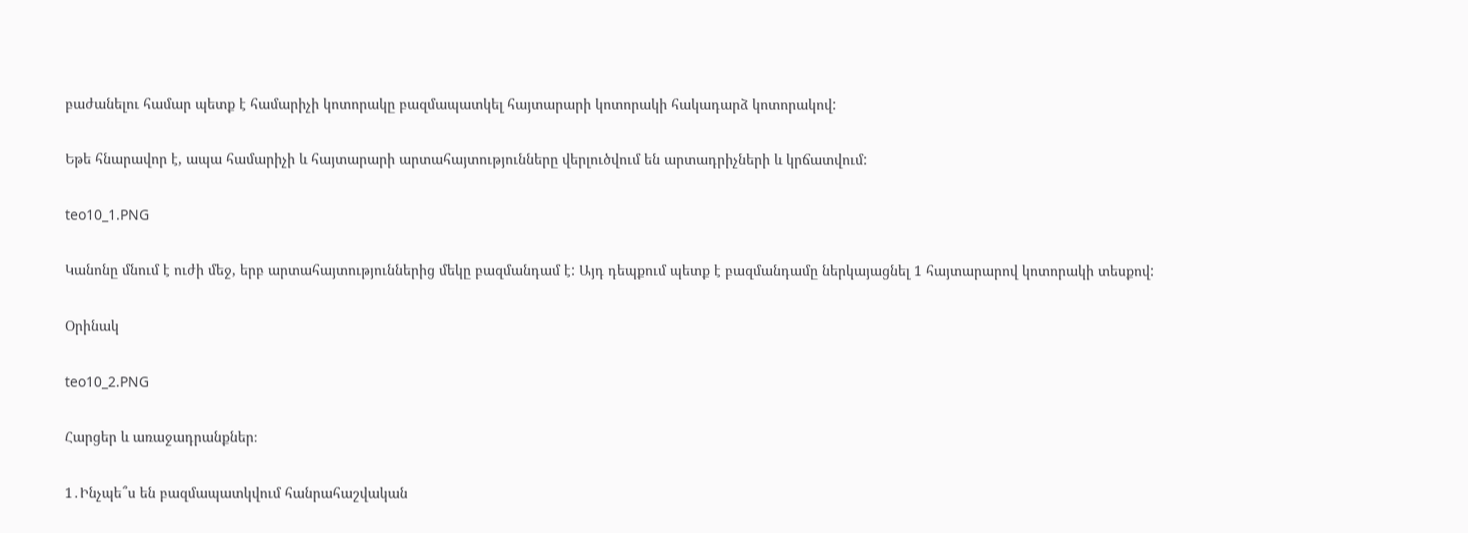բաժանելու համար պետք է համարիչի կոտորակը բազմապատկել հայտարարի կոտորակի հակադարձ կոտորակով:

Եթե հնարավոր է, ապա համարիչի և հայտարարի արտահայտությունները վերլուծվում են արտադրիչների և կրճատվում:

teo10_1.PNG

Կանոնը մնում է ուժի մեջ, երբ արտահայտություններից մեկը բազմանդամ է: Այդ դեպքում պետք է բազմանդամը ներկայացնել 1 հայտարարով կոտորակի տեսքով:

Օրինակ

teo10_2.PNG

Հարցեր և առաջադրանքներ։

1․Ինչպե՞ս են բազմապատկվում հանրահաշվական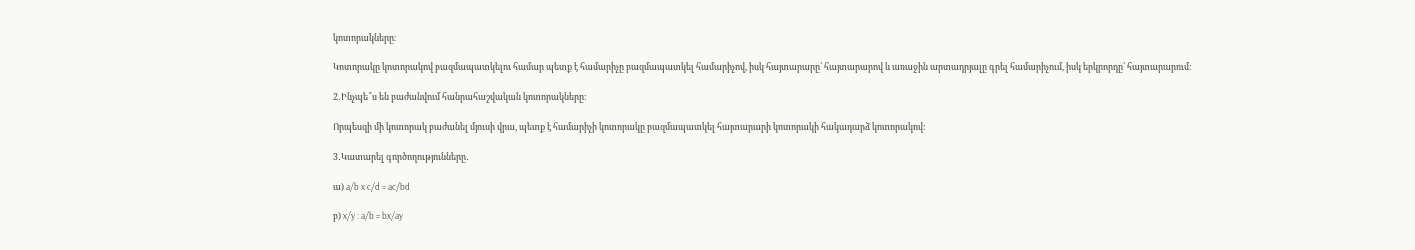կոտորակները։

Կոտորակը կոտորակով բազմապատկելու համար պետք է համարիչը բազմապատկել համարիչով, իսկ հայտարարը՝ հայտարարով և առաջին արտադրյալը գրել համարիչում, իսկ երկրորդը՝ հայտարարում:

2․Ինչպե՞ս են բաժանվում հանրահաշվական կոտորակները։

Որպեսզի մի կոտորակ բաժանել մյուսի վրա, պետք է համարիչի կոտորակը բազմապատկել հայտարարի կոտորակի հակադարձ կոտորակով:

3․Կատարել գործողությունները․

ա) a/b x c/d = ac/bd

բ) x/y : a/b = bx/ay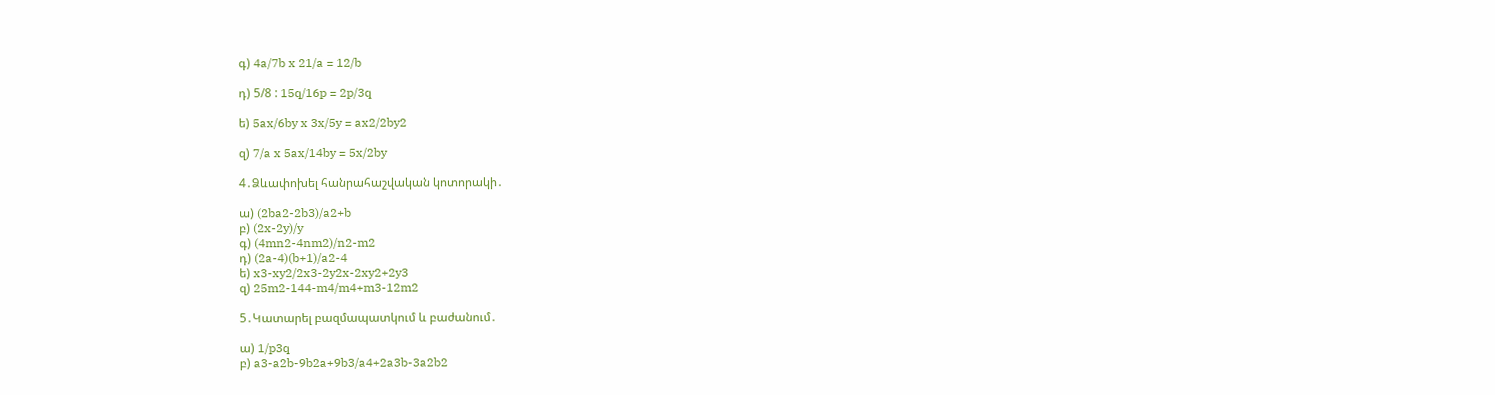գ) 4a/7b x 21/a = 12/b

դ) 5/8 : 15q/16p = 2p/3q

ե) 5ax/6by x 3x/5y = ax2/2by2

զ) 7/a x 5ax/14by = 5x/2by

4․Ձևափոխել հանրահաշվական կոտորակի․

ա) (2ba2-2b3)/a2+b
բ) (2x-2y)/y
գ) (4mn2-4nm2)/n2-m2
դ) (2a-4)(b+1)/a2-4
ե) x3-xy2/2x3-2y2x-2xy2+2y3
զ) 25m2-144-m4/m4+m3-12m2

5․Կատարել բազմապատկում և բաժանում․

ա) 1/p3q
բ) a3-a2b-9b2a+9b3/a4+2a3b-3a2b2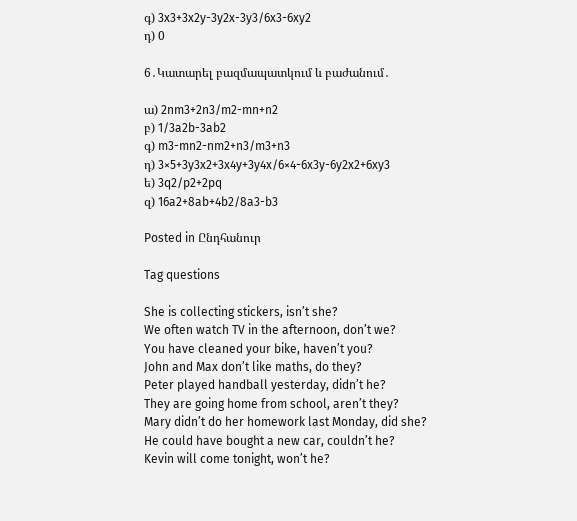գ) 3x3+3x2y-3y2x-3y3/6x3-6xy2
դ) 0

6․Կատարել բազմապատկում և բաժանում․

ա) 2nm3+2n3/m2-mn+n2
բ) 1/3a2b-3ab2
գ) m3-mn2-nm2+n3/m3+n3
դ) 3×5+3y3x2+3x4y+3y4x/6×4-6x3y-6y2x2+6xy3
ե) 3q2/p2+2pq
զ) 16a2+8ab+4b2/8a3-b3

Posted in Ընդհանուր

Tag questions

She is collecting stickers, isn’t she?
We often watch TV in the afternoon, don’t we?
You have cleaned your bike, haven’t you?
John and Max don’t like maths, do they?
Peter played handball yesterday, didn’t he?
They are going home from school, aren’t they?
Mary didn’t do her homework last Monday, did she?
He could have bought a new car, couldn’t he?
Kevin will come tonight, won’t he?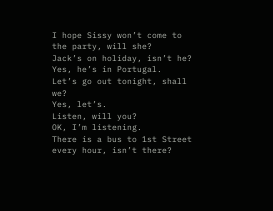I hope Sissy won’t come to the party, will she?
Jack’s on holiday, isn’t he?
Yes, he’s in Portugal.
Let’s go out tonight, shall we?
Yes, let’s.
Listen, will you?
OK, I’m listening.
There is a bus to 1st Street every hour, isn’t there?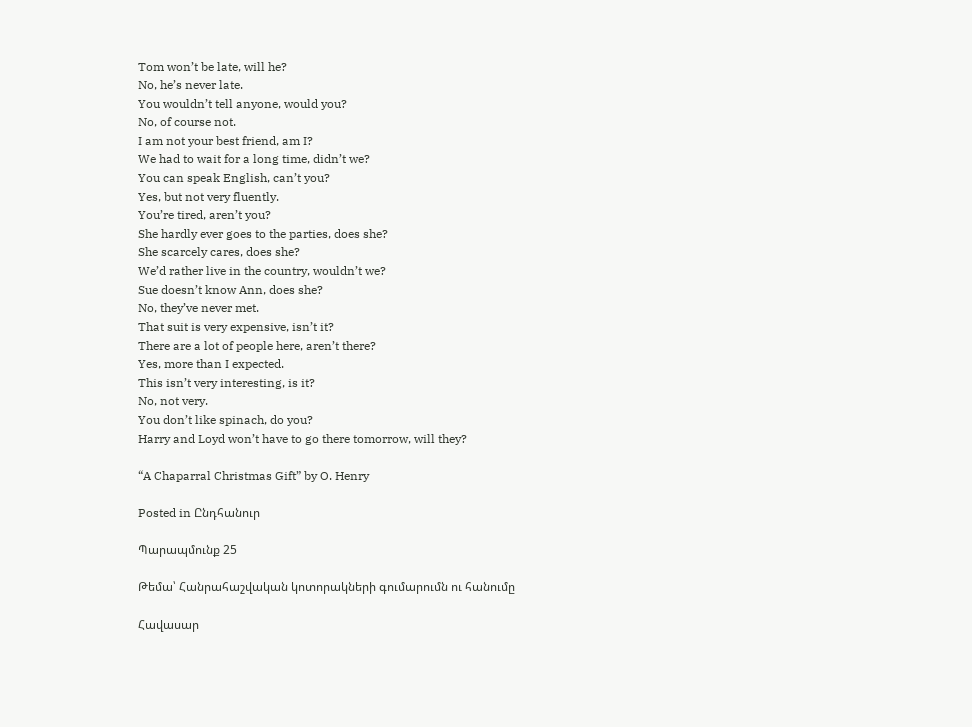Tom won’t be late, will he?
No, he’s never late.
You wouldn’t tell anyone, would you?
No, of course not.
I am not your best friend, am I?
We had to wait for a long time, didn’t we?
You can speak English, can’t you?
Yes, but not very fluently.
You’re tired, aren’t you?
She hardly ever goes to the parties, does she?
She scarcely cares, does she?
We’d rather live in the country, wouldn’t we?
Sue doesn’t know Ann, does she?
No, they’ve never met.
That suit is very expensive, isn’t it?
There are a lot of people here, aren’t there?
Yes, more than I expected.
This isn’t very interesting, is it?
No, not very.
You don’t like spinach, do you?
Harry and Loyd won’t have to go there tomorrow, will they?

“A Chaparral Christmas Gift” by O. Henry

Posted in Ընդհանուր

Պարապմունք 25

Թեմա՝ Հանրահաշվական կոտորակների գումարումն ու հանումը

Հավասար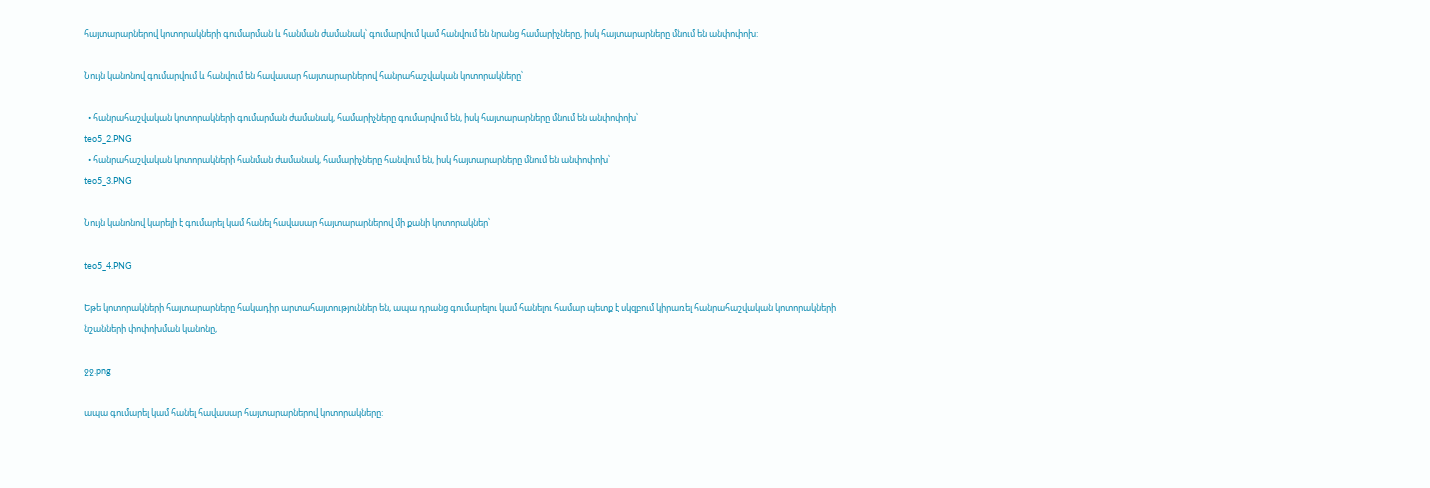հայտարարներով կոտորակների գումարման և հանման ժամանակ՝ գումարվում կամ հանվում են նրանց համարիչները, իսկ հայտարարները մնում են անփոփոխ:

Նույն կանոնով գումարվում և հանվում են հավասար հայտարարներով հանրահաշվական կոտորակները՝

  • հանրահաշվական կոտորակների գումարման ժամանակ, համարիչները գումարվում են, իսկ հայտարարները մնում են անփոփոխ՝
teo5_2.PNG
  • հանրահաշվական կոտորակների հանման ժամանակ, համարիչները հանվում են, իսկ հայտարարները մնում են անփոփոխ՝
teo5_3.PNG

Նույն կանոնով կարելի է գումարել կամ հանել հավասար հայտարարներով մի քանի կոտորակներ՝

teo5_4.PNG

Եթե կոտորակների հայտարարները հակադիր արտահայտություններ են, ապա դրանց գումարելու կամ հանելու համար պետք է սկզբում կիրառել հանրահաշվական կոտորակների նշանների փոփոխման կանոնը,

ջջ.png

ապա գումարել կամ հանել հավասար հայտարարներով կոտորակները: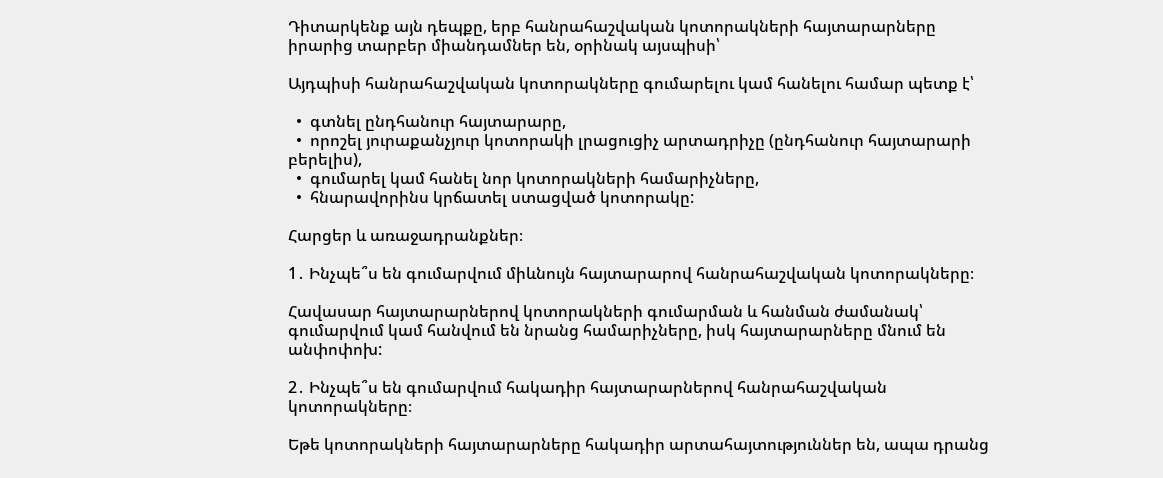Դիտարկենք այն դեպքը, երբ հանրահաշվական կոտորակների հայտարարները իրարից տարբեր միանդամներ են, օրինակ այսպիսի՝

Այդպիսի հանրահաշվական կոտորակները գումարելու կամ հանելու համար պետք է՝

  •  գտնել ընդհանուր հայտարարը,
  •  որոշել յուրաքանչյուր կոտորակի լրացուցիչ արտադրիչը (ընդհանուր հայտարարի բերելիս),
  •  գումարել կամ հանել նոր կոտորակների համարիչները,
  •  հնարավորինս կրճատել ստացված կոտորակը:

Հարցեր և առաջադրանքներ։

1․ Ինչպե՞ս են գումարվում միևնույն հայտարարով հանրահաշվական կոտորակները։

Հավասար հայտարարներով կոտորակների գումարման և հանման ժամանակ՝ գումարվում կամ հանվում են նրանց համարիչները, իսկ հայտարարները մնում են անփոփոխ:

2․ Ինչպե՞ս են գումարվում հակադիր հայտարարներով հանրահաշվական կոտորակները։

Եթե կոտորակների հայտարարները հակադիր արտահայտություններ են, ապա դրանց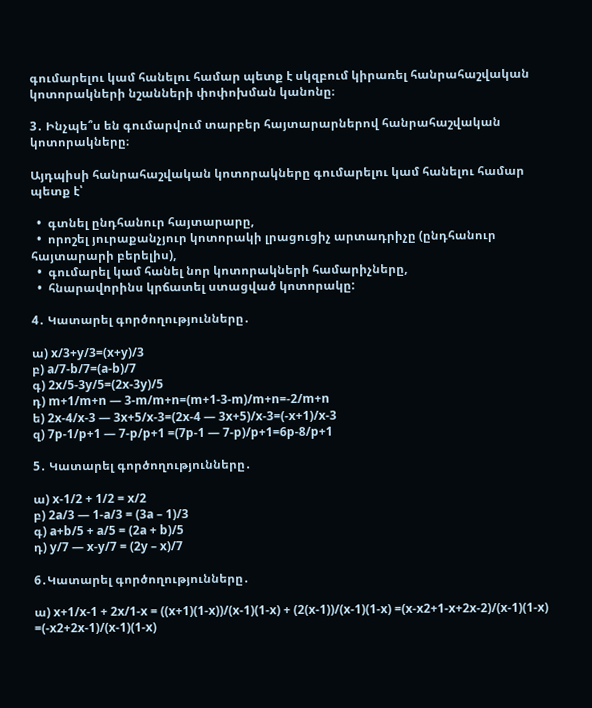գումարելու կամ հանելու համար պետք է սկզբում կիրառել հանրահաշվական կոտորակների նշանների փոփոխման կանոնը։

3․ Ինչպե՞ս են գումարվում տարբեր հայտարարներով հանրահաշվական կոտորակները։

Այդպիսի հանրահաշվական կոտորակները գումարելու կամ հանելու համար պետք է՝

  •  գտնել ընդհանուր հայտարարը,
  •  որոշել յուրաքանչյուր կոտորակի լրացուցիչ արտադրիչը (ընդհանուր հայտարարի բերելիս),
  •  գումարել կամ հանել նոր կոտորակների համարիչները,
  •  հնարավորինս կրճատել ստացված կոտորակը:

4․ Կատարել գործողությունները․

ա) x/3+y/3=(x+y)/3
բ) a/7-b/7=(a-b)/7
գ) 2x/5-3y/5=(2x-3y)/5
դ) m+1/m+n — 3-m/m+n=(m+1-3-m)/m+n=-2/m+n
ե) 2x-4/x-3 — 3x+5/x-3=(2x-4 — 3x+5)/x-3=(-x+1)/x-3
զ) 7p-1/p+1 — 7-p/p+1 =(7p-1 — 7-p)/p+1=6p-8/p+1

5․ Կատարել գործողությունները․

ա) x-1/2 + 1/2 = x/2
բ) 2a/3 — 1-a/3 = (3a – 1)/3
գ) a+b/5 + a/5 = (2a + b)/5
դ) y/7 — x-y/7 = (2y – x)/7

6․Կատարել գործողությունները․

ա) x+1/x-1 + 2x/1-x = ((x+1)(1-x))/(x-1)(1-x) + (2(x-1))/(x-1)(1-x) =(x-x2+1-x+2x-2)/(x-1)(1-x) =(-x2+2x-1)/(x-1)(1-x)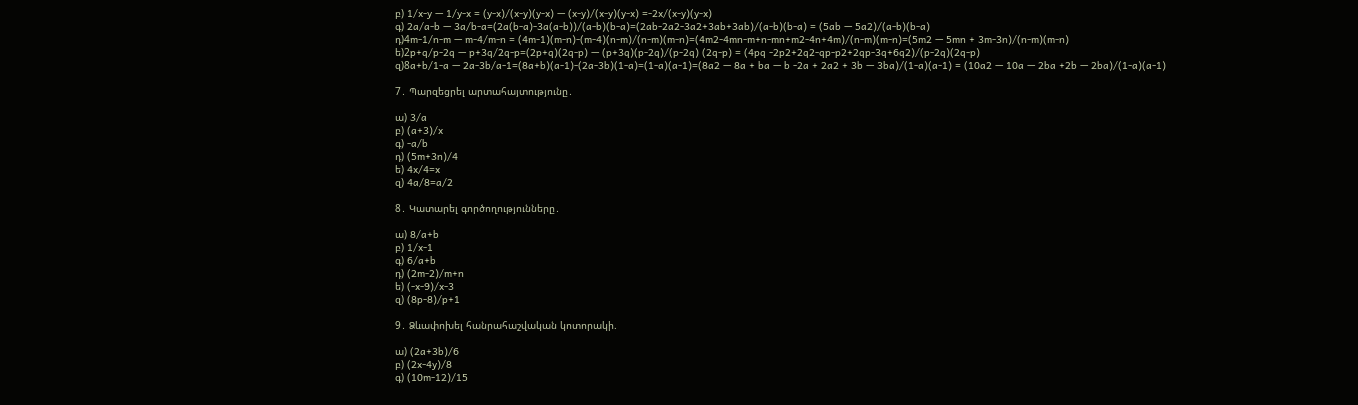բ) 1/x-y — 1/y-x = (y-x)/(x-y)(y-x) — (x-y)/(x-y)(y-x) =-2x/(x-y)(y-x)
գ) 2a/a-b — 3a/b-a=(2a(b-a)-3a(a-b))/(a-b)(b-a)=(2ab-2a2-3a2+3ab+3ab)/(a-b)(b-a) = (5ab — 5a2)/(a-b)(b-a)
դ)4m-1/n-m — m-4/m-n = (4m-1)(m-n)-(m-4)(n-m)/(n-m)(m-n)=(4m2-4mn-m+n-mn+m2-4n+4m)/(n-m)(m-n)=(5m2 — 5mn + 3m-3n)/(n-m)(m-n)
ե)2p+q/p-2q — p+3q/2q-p=(2p+q)(2q-p) — (p+3q)(p-2q)/(p-2q) (2q-p) = (4pq -2p2+2q2-qp-p2+2qp-3q+6q2)/(p-2q)(2q-p)
զ)8a+b/1-a — 2a-3b/a-1=(8a+b)(a-1)-(2a-3b)(1-a)=(1-a)(a-1)=(8a2 — 8a + ba — b -2a + 2a2 + 3b — 3ba)/(1-a)(a-1) = (10a2 — 10a — 2ba +2b — 2ba)/(1-a)(a-1)

7․ Պարզեցրել արտահայտությունը․

ա) 3/a
բ) (a+3)/x
գ) -a/b
դ) (5m+3n)/4
ե) 4x/4=x
զ) 4a/8=a/2

8․ Կատարել գործողությունները․

ա) 8/a+b
բ) 1/x-1
գ) 6/a+b
դ) (2m-2)/m+n
ե) (-x-9)/x-3
զ) (8p-8)/p+1

9․ Ձևափոխել հանրահաշվական կոտորակի.

ա) (2a+3b)/6
բ) (2x-4y)/8
գ) (10m-12)/15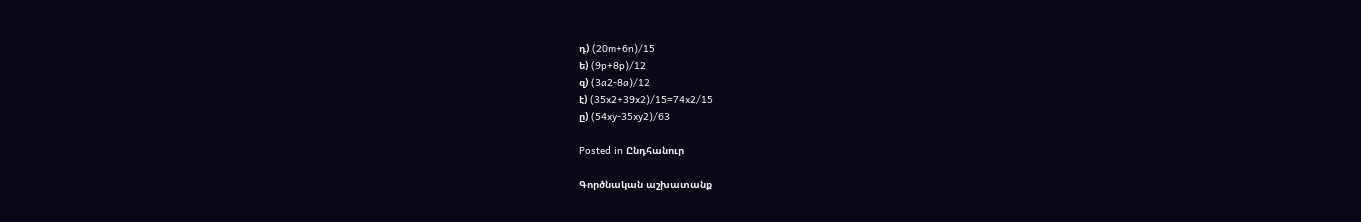դ) (20m+6n)/15
ե) (9p+8p)/12
զ) (3a2-8a)/12
է) (35x2+39x2)/15=74x2/15
ը) (54xy-35xy2)/63

Posted in Ընդհանուր

Գործնական աշխատանք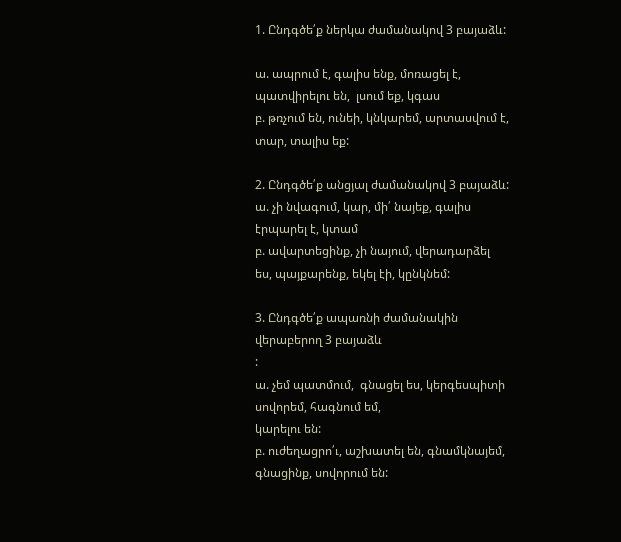1. Ընդգծե՛ք ներկա ժամանակով 3 բայաձև:

ա. ապրում է, գալիս ենք, մոռացել է, պատվիրելու են,  լսում եք, կգաս
բ. թռչում են, ունեի, կնկարեմ, արտասվում է, տար, տալիս եք:

2. Ընդգծե՛ք անցյալ ժամանակով 3 բայաձև:
ա. չի նվագում, կար, մի՛ նայեք, գալիս էրպարել է, կտամ
բ. ավարտեցինք, չի նայում, վերադարձել ես, պայքարենք, եկել էի, կընկնեմ:

3. Ընդգծե՛ք ապառնի ժամանակին վերաբերող 3 բայաձև
:
ա. չեմ պատմում,  գնացել ես, կերգեսպիտի սովորեմ, հագնում եմ,
կարելու են:
բ. ուժեղացրո՛ւ, աշխատել են, գնամկնայեմ, գնացինք, սովորում են: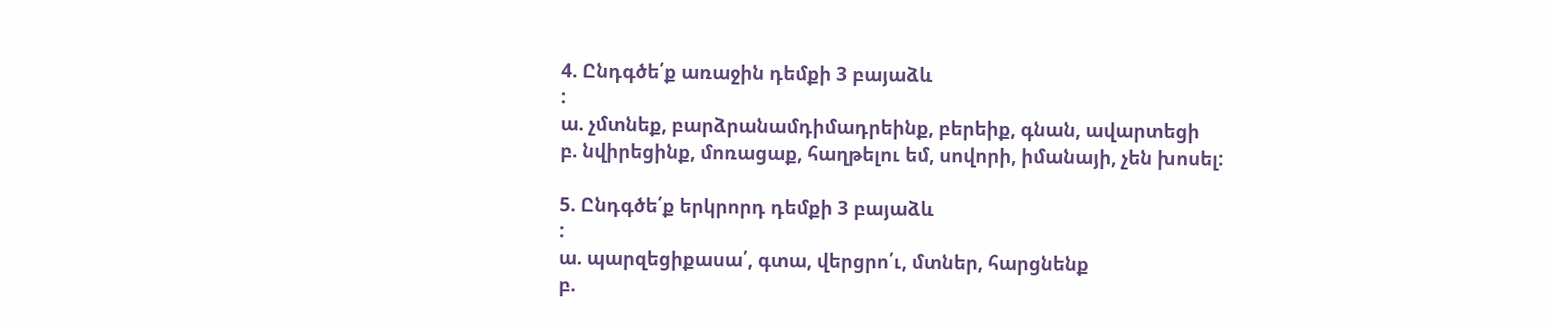4. Ընդգծե՛ք առաջին դեմքի 3 բայաձև
:
ա. չմտնեք, բարձրանամդիմադրեինք, բերեիք, գնան, ավարտեցի
բ. նվիրեցինք, մոռացաք, հաղթելու եմ, սովորի, իմանայի, չեն խոսել:

5. Ընդգծե՛ք երկրորդ դեմքի 3 բայաձև
:
ա. պարզեցիքասա՛, գտա, վերցրո՛ւ, մտներ, հարցնենք
բ.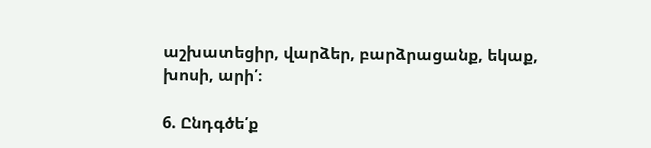աշխատեցիր, վարձեր, բարձրացանք, եկաք, խոսի, արի՛։

6. Ընդգծե՛ք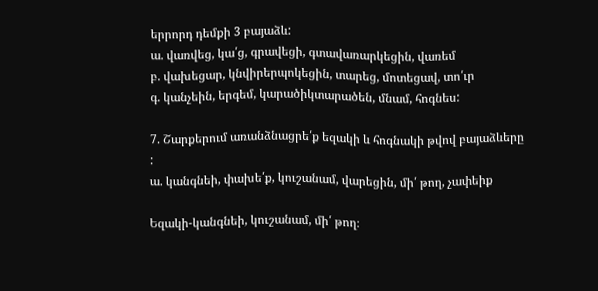երրորդ դեմքի 3 բայաձև:
ա. վառվեց, կա՛ց, գրավեցի, գտավառարկեցին, վառեմ
բ. վախեցար, կնվիրերպոկեցին, տարեց, մոտեցավ, տո՛ւր
գ. կանչեին, երգեմ, կարածիկտարածեն, մնամ, հոգնես:

7. Շարքերում առանձնացրե՛ք եզակի և հոգնակի թվով բայաձևերը
:
ա. կանգնեի, փախե՛ք, կուշանամ, վարեցին, մի՛ թող, չափեիք

Եզակի-կանգնեի, կուշանամ, մի՛ թող։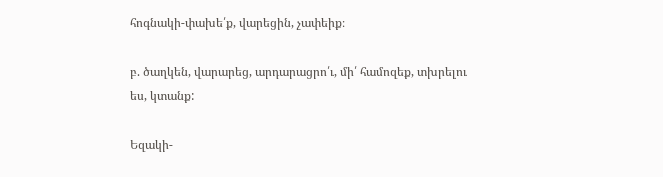հոգնակի-փախե՛ք, վարեցին, չափեիք։

բ. ծաղկեն, վարարեց, արդարացրո՛ւ, մի՛ համոզեք, տխրելու ես, կտանք:

Եզակի-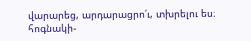վարարեց, արդարացրո՛ւ, տխրելու ես։
հոգնակի-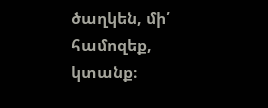ծաղկեն, մի՛ համոզեք, կտանք։